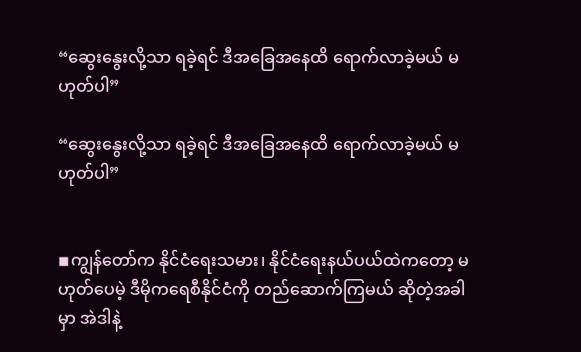“ဆွေးနွေးလို့သာ ရခဲ့ရင် ဒီအခြေအနေထိ ရောက်လာခဲ့မယ် မဟုတ်ပါ”

“ဆွေးနွေးလို့သာ ရခဲ့ရင် ဒီအခြေအနေထိ ရောက်လာခဲ့မယ် မဟုတ်ပါ”


◾ကျွန်တော်က နိုင်ငံရေးသမား၊ နိုင်ငံရေးနယ်ပယ်ထဲကတော့ မဟုတ်ပေမဲ့ ဒီမိုကရေစီနိုင်ငံကို တည်ဆောက်ကြမယ် ဆိုတဲ့အခါမှာ အဲဒါနဲ့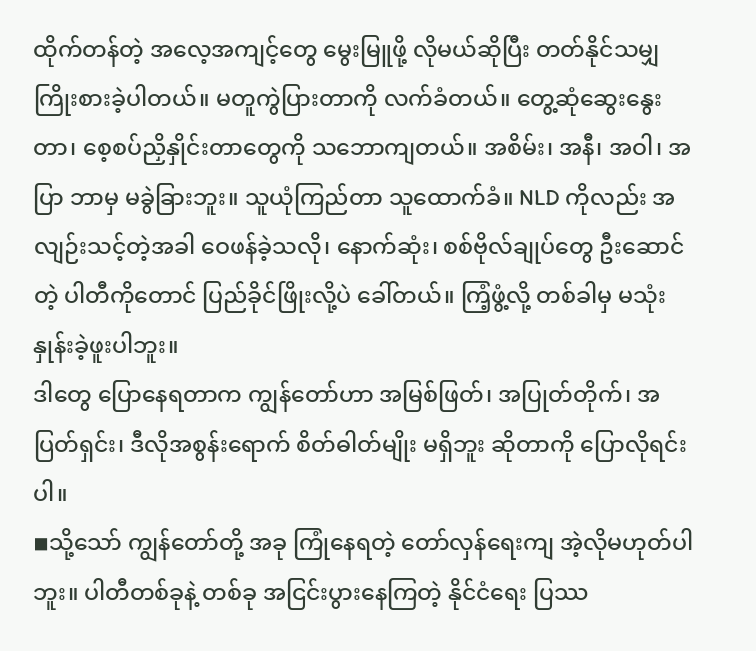ထိုက်တန်တဲ့ အလေ့အကျင့်တွေ မွေးမြူဖို့ လိုမယ်ဆိုပြီး တတ်နိုင်သမျှ ကြိုးစားခဲ့ပါတယ်။ မတူကွဲပြားတာကို လက်ခံတယ်။ တွေ့ဆုံဆွေးနွေးတာ၊ စေ့စပ်ညှိနှိုင်းတာတွေကို သဘောကျတယ်။ အစိမ်း၊ အနီ၊ အဝါ၊ အပြာ ဘာမှ မခွဲခြားဘူး။ သူယုံကြည်တာ သူထောက်ခံ။ NLD ကိုလည်း အလျဉ်းသင့်တဲ့အခါ ဝေဖန်ခဲ့သလို၊ နောက်ဆုံး၊ စစ်ဗိုလ်ချုပ်တွေ ဦးဆောင်တဲ့ ပါတီကိုတောင် ပြည်ခိုင်ဖြိုးလို့ပဲ ခေါ်တယ်။ ကြံ့ဖွံ့လို့ တစ်ခါမှ မသုံးနှုန်းခဲ့ဖူးပါဘူး။
ဒါတွေ ပြောနေရတာက ကျွန်တော်ဟာ အမြစ်ဖြတ်၊ အပြုတ်တိုက်၊ အပြတ်ရှင်း၊ ဒီလိုအစွန်းရောက် စိတ်ဓါတ်မျိုး မရှိဘူး ဆိုတာကို ပြောလိုရင်းပါ။
◾သို့သော် ကျွန်တော်တို့ အခု ကြုံနေရတဲ့ တော်လှန်ရေးကျ အဲ့လိုမဟုတ်ပါဘူး။ ပါတီတစ်ခုနဲ့ တစ်ခု အငြင်းပွားနေကြတဲ့ နိုင်ငံရေး ပြဿ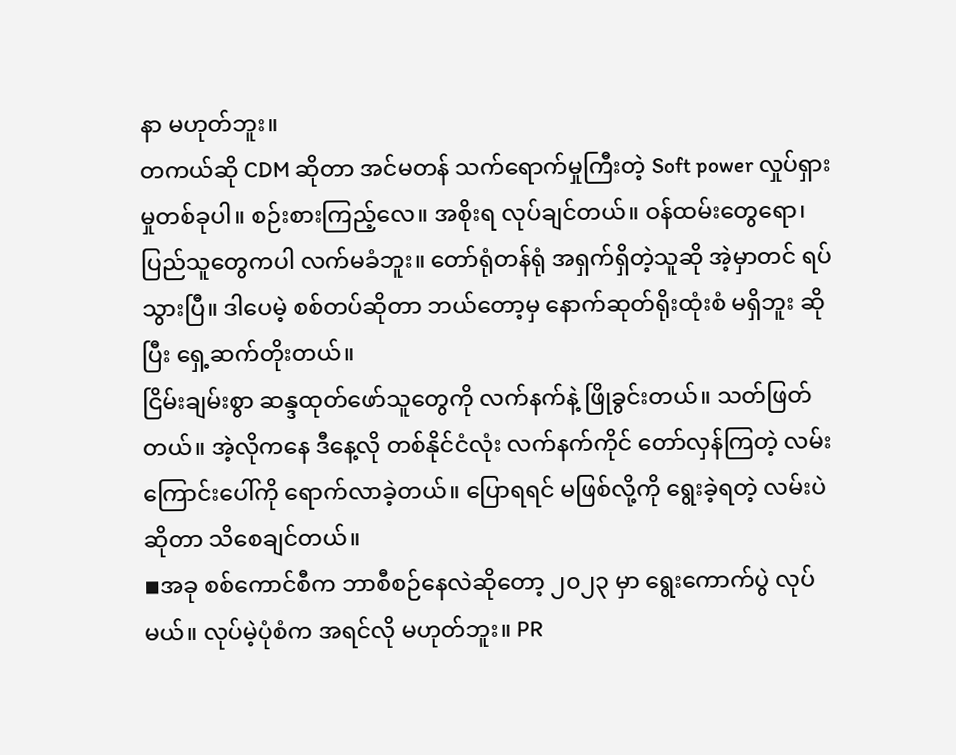နာ မဟုတ်ဘူး။
တကယ်ဆို CDM ဆိုတာ အင်မတန် သက်ရောက်မှုကြီးတဲ့ Soft power လှုပ်ရှားမှုတစ်ခုပါ။ စဉ်းစားကြည့်လေ။ အစိုးရ လုပ်ချင်တယ်။ ဝန်ထမ်းတွေရော၊ ပြည်သူတွေကပါ လက်မခံဘူး။ တော်ရုံတန်ရုံ အရှက်ရှိတဲ့သူဆို အဲ့မှာတင် ရပ်သွားပြီ။ ဒါပေမဲ့ စစ်တပ်ဆိုတာ ဘယ်တော့မှ နောက်ဆုတ်ရိုးထုံးစံ မရှိဘူး ဆိုပြီး ရှေ့ဆက်တိုးတယ်။
ငြိမ်းချမ်းစွာ ဆန္ဒထုတ်ဖော်သူတွေကို လက်နက်နဲ့ ဖြိုခွင်းတယ်။ သတ်ဖြတ်တယ်။ အဲ့လိုကနေ ဒီနေ့လို တစ်နိုင်ငံလုံး လက်နက်ကိုင် တော်လှန်ကြတဲ့ လမ်းကြောင်းပေါ်ကို ရောက်လာခဲ့တယ်။ ပြောရရင် မဖြစ်လို့ကို ရွေးခဲ့ရတဲ့ လမ်းပဲဆိုတာ သိစေချင်တယ်။
◾အခု စစ်ကောင်စီက ဘာစီစဉ်နေလဲဆိုတော့ ၂၀၂၃ မှာ ရွေးကောက်ပွဲ လုပ်မယ်။ လုပ်မဲ့ပုံစံက အရင်လို မဟုတ်ဘူး။ PR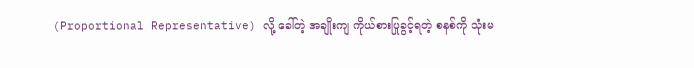(Proportional Representative) လို့ ခေါ်တဲ့ အချိုးကျ ကိုယ်စားပြုခွင့်ရတဲ့ စနစ်ကို သုံးမ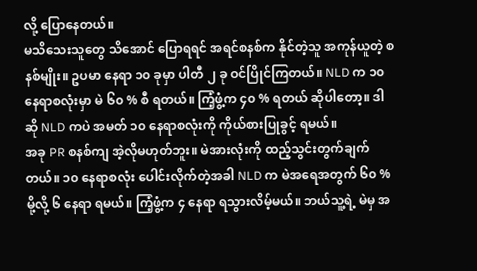လို့ ပြောနေတယ်။
မသိသေးသူတွေ သိအောင် ပြောရရင် အရင်စနစ်က နိုင်တဲ့သူ အကုန်ယူတဲ့ စနစ်မျိုး။ ဥပမာ နေရာ ၁၀ ခုမှာ ပါတီ ၂ ခု ဝင်ပြိုင်ကြတယ်။ NLD က ၁၀ နေရာစလုံးမှာ မဲ ၆၀ % စီ ရတယ်။ ကြံ့ဖွံ့က ၄၀ % ရတယ် ဆိုပါတော့။ ဒါဆို NLD ကပဲ အမတ် ၁၀ နေရာစလုံးကို ကိုယ်စားပြုခွင့် ရမယ်။
အခု PR စနစ်ကျ အဲ့လိုမဟုတ်ဘူး။ မဲအားလုံးကို ထည့်သွင်းတွက်ချက်တယ်။ ၁၀ နေရာစလုံး ပေါင်းလိုက်တဲ့အခါ NLD က မဲအရေအတွက် ၆၀ % မို့လို့ ၆ နေရာ ရမယ်။ ကြံ့ဖွံ့က ၄ နေရာ ရသွားလိမ့်မယ်။ ဘယ်သူ့ရဲ့ မဲမှ အ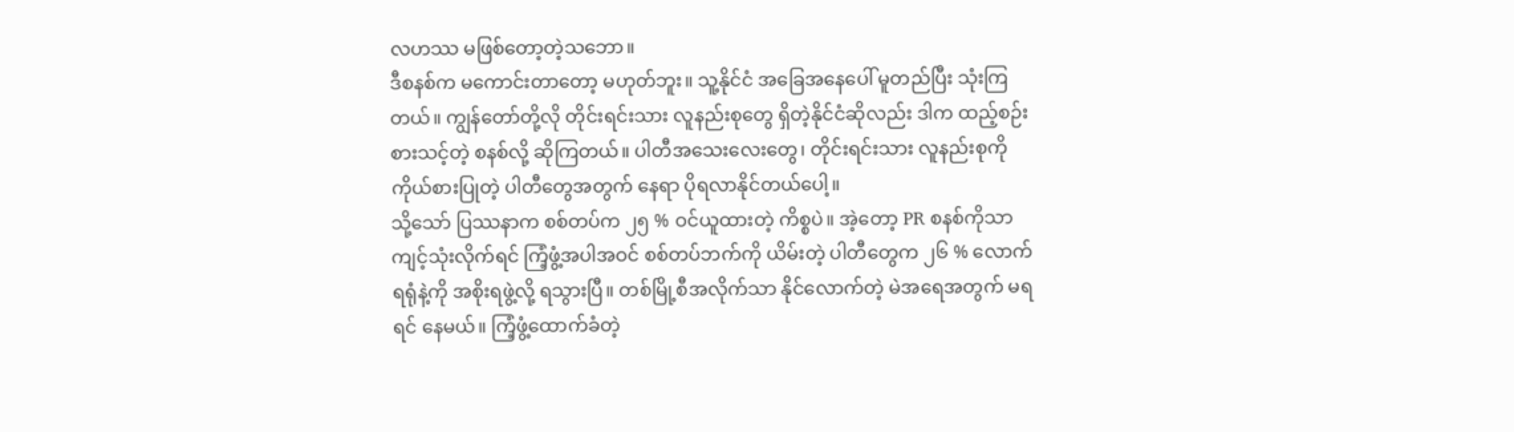လဟဿ မဖြစ်တော့တဲ့သဘော။
ဒီစနစ်က မကောင်းတာတော့ မဟုတ်ဘူး။ သူ့နိုင်ငံ အခြေအနေပေါ် မူတည်ပြီး သုံးကြတယ်။ ကျွန်တော်တို့လို တိုင်းရင်းသား လူနည်းစုတွေ ရှိတဲ့နိုင်ငံဆိုလည်း ဒါက ထည့်စဉ်းစားသင့်တဲ့ စနစ်လို့ ဆိုကြတယ်။ ပါတီအသေးလေးတွေ၊ တိုင်းရင်းသား လူနည်းစုကို ကိုယ်စားပြုတဲ့ ပါတီတွေအတွက် နေရာ ပိုရလာနိုင်တယ်ပေါ့။
သို့သော် ပြဿနာက စစ်တပ်က ၂၅ % ဝင်ယူထားတဲ့ ကိစ္စပဲ။ အဲ့တော့ PR စနစ်ကိုသာ ကျင့်သုံးလိုက်ရင် ကြံ့ဖွံ့အပါအဝင် စစ်တပ်ဘက်ကို ယိမ်းတဲ့ ပါတီတွေက ၂၆ % လောက် ရရုံနဲ့ကို အစိုးရဖွဲ့လို့ ရသွားပြီ။ တစ်မြို့စီအလိုက်သာ နိုင်လောက်တဲ့ မဲအရေအတွက် မရရင် နေမယ်။ ကြံ့ဖွံ့ထောက်ခံတဲ့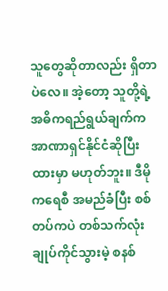သူတွေဆိုတာလည်း ရှိတာပဲလေ။ အဲ့တော့ သူတို့ရဲ့ အဓိကရည်ရွယ်ချက်က အာဏာရှင်နိုင်ငံဆိုပြီး ထားမှာ မဟုတ်ဘူး။ ဒီမိုကရေစီ အမည်ခံပြီး စစ်တပ်ကပဲ တစ်သက်လုံး ချုပ်ကိုင်သွားမဲ့ စနစ်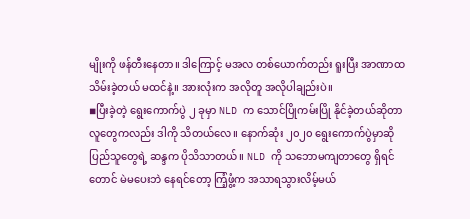မျိုးကို ဖန်တီးနေတာ။ ဒါကြောင့် မအလ တစ်ယောက်တည်း ရူးပြီး အာဏာထသိမ်းခဲ့တယ် မထင်နဲ့။ အားလုံးက အလိုတူ အလိုပါချည်းပဲ။
◾ပြီးခဲ့တဲ့ ရွေးကောက်ပွဲ ၂ ခုမှာ NLD က သောင်ပြိုကမ်းပြို နိုင်ခဲ့တယ်ဆိုတာ လူတွေကလည်း ဒါကို သိတယ်လေ။ နောက်ဆုံး ၂၀၂၀ ရွေးကောက်ပွဲမှာဆို ပြည်သူတွေရဲ့ ဆန္ဒက ပိုသိသာတယ်။ NLD ကို သဘောမကျတာတွေ ရှိရင်တောင် မဲမပေးဘဲ နေရင်တော့ ကြံ့ဖွံ့က အသာရသွားလိမ့်မယ်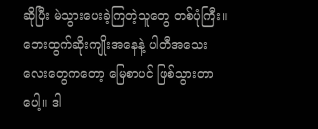ဆိုပြီး မဲသွားပေးခဲ့ကြတဲ့သူတွေ တစ်ပုံကြီး။
ဘေးထွက်ဆိုးကျိုးအနေနဲ့ ပါတီအသေးလေးတွေကတော့ မြေစာပင် ဖြစ်သွားတာပေါ့။ ဒါ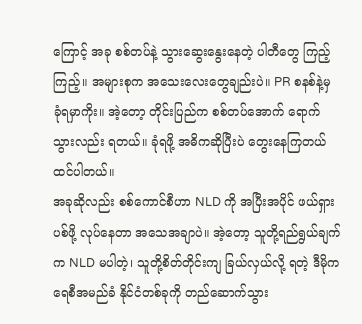ကြောင့် အခု စစ်တပ်နဲ့ သွားဆွေးနွေးနေတဲ့ ပါတီတွေ ကြည့်ကြည့်။ အများစုက အသေးလေးတွေချည်းပဲ။ PR စနစ်နဲ့မှ ခုံရမှာကိုး။ အဲ့တော့ တိုင်းပြည်က စစ်တပ်အောက် ရောက်သွားလည်း ရတယ်။ ခုံရဖို့ အဓိကဆိုပြီးပဲ တွေးနေကြတယ် ထင်ပါတယ်။
အခုဆိုလည်း စစ်ကောင်စီဟာ NLD ကို အပြီးအပိုင် ဖယ်ရှားပစ်ဖို့ လုပ်နေတာ အသေအချာပဲ။ အဲ့တော့ သူတို့ရည်ရွယ်ချက်က NLD မပါတဲ့၊ သူတို့စိတ်တိုင်းကျ ခြယ်လှယ်လို့ ရတဲ့ ဒီမိုကရေစီအမည်ခံ နိုင်ငံတစ်ခုကို တည်ဆောက်သွား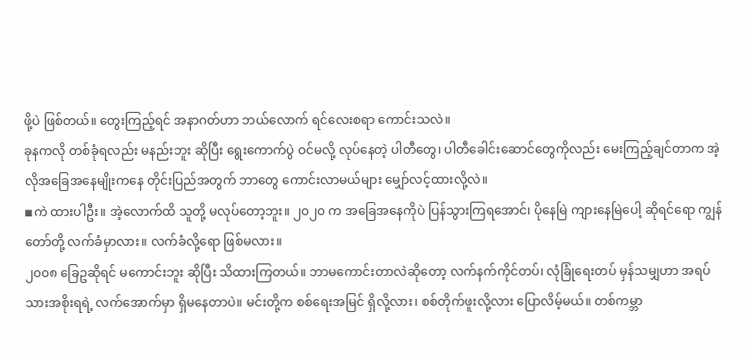ဖို့ပဲ ဖြစ်တယ်။ တွေးကြည့်ရင် အနာဂတ်ဟာ ဘယ်လောက် ရင်လေးစရာ ကောင်းသလဲ။
ခုနကလို တစ်ခုံရလည်း မနည်းဘူး ဆိုပြီး ရွေးကောက်ပွဲ ဝင်မလို့ လုပ်နေတဲ့ ပါတီတွေ၊ ပါတီခေါင်းဆောင်တွေကိုလည်း မေးကြည့်ချင်တာက အဲ့လိုအခြေအနေမျိုးကနေ တိုင်းပြည်အတွက် ဘာတွေ ကောင်းလာမယ်များ မျှော်လင့်ထားလို့လဲ။
◾ကဲ ထားပါဦး။ အဲ့လောက်ထိ သူတို့ မလုပ်တော့ဘူး။ ၂၀၂၀ က အခြေအနေကိုပဲ ပြန်သွားကြရအောင်၊ ပိုနေမြဲ ကျားနေမြဲပေါ့ ဆိုရင်ရော ကျွန်တော်တို့ လက်ခံမှာလား။ လက်ခံလို့ရော ဖြစ်မလား။
၂၀၀၈ ခြေဥဆိုရင် မကောင်းဘူး ဆိုပြီး သိထားကြတယ်။ ဘာမကောင်းတာလဲဆိုတော့ လက်နက်ကိုင်တပ်၊ လုံခြုံရေးတပ် မှန်သမျှဟာ အရပ်သားအစိုးရရဲ့ လက်အောက်မှာ ရှိမနေတာပဲ။ မင်းတို့က စစ်ရေးအမြင် ရှိလို့လား၊ စစ်တိုက်ဖူးလို့လား ပြောလိမ့်မယ်။ တစ်ကမ္ဘာ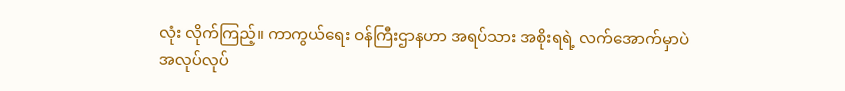လုံး လိုက်ကြည့်။ ကာကွယ်ရေး ဝန်ကြီးဌာနဟာ အရပ်သား အစိုးရရဲ့ လက်အောက်မှာပဲ အလုပ်လုပ်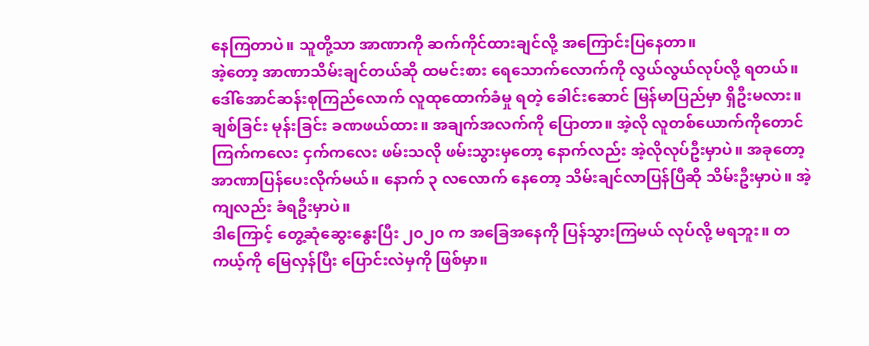နေကြတာပဲ။ သူတို့သာ အာဏာကို ဆက်ကိုင်ထားချင်လို့ အကြောင်းပြနေတာ။
အဲ့တော့ အာဏာသိမ်းချင်တယ်ဆို ထမင်းစား ရေသောက်လောက်ကို လွယ်လွယ်လုပ်လို့ ရတယ်။ ဒေါ်အောင်ဆန်းစုကြည်လောက် လူထုထောက်ခံမှု ရတဲ့ ခေါင်းဆောင် မြန်မာပြည်မှာ ရှိဦးမလား။ ချစ်ခြင်း မုန်းခြင်း ခဏဖယ်ထား။ အချက်အလက်ကို ပြောတာ။ အဲ့လို လူတစ်ယောက်ကိုတောင် ကြက်ကလေး ငှက်ကလေး ဖမ်းသလို ဖမ်းသွားမှတော့ နောက်လည်း အဲ့လိုလုပ်ဦးမှာပဲ။ အခုတော့ အာဏာပြန်ပေးလိုက်မယ်။ နောက် ၃ လလောက် နေတော့ သိမ်းချင်လာပြန်ပြီဆို သိမ်းဦးမှာပဲ။ အဲ့ကျလည်း ခံရဦးမှာပဲ။
ဒါကြောင့် တွေ့ဆုံဆွေးနွေးပြီး ၂၀၂၀ က အခြေအနေကို ပြန်သွားကြမယ် လုပ်လို့ မရဘူး။ တကယ့်ကို မြေလှန်ပြီး ပြောင်းလဲမှကို ဖြစ်မှာ။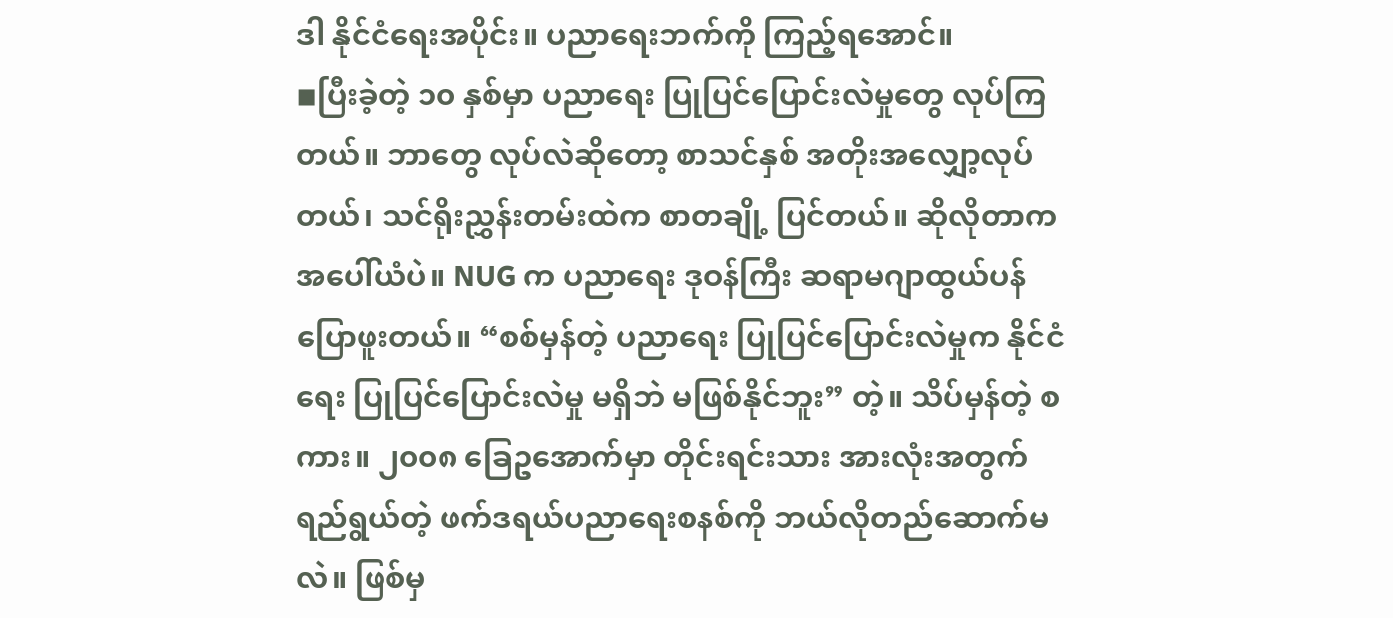ဒါ နိုင်ငံရေးအပိုင်း။ ပညာရေးဘက်ကို ကြည့်ရအောင်။
◾ပြီးခဲ့တဲ့ ၁၀ နှစ်မှာ ပညာရေး ပြုပြင်ပြောင်းလဲမှုတွေ လုပ်ကြတယ်။ ဘာတွေ လုပ်လဲဆိုတော့ စာသင်နှစ် အတိုးအလျှော့လုပ်တယ်၊ သင်ရိုးညွှန်းတမ်းထဲက စာတချို့ ပြင်တယ်။ ဆိုလိုတာက အပေါ်ယံပဲ။ NUG က ပညာရေး ဒုဝန်ကြီး ဆရာမဂျာထွယ်ပန် ပြောဖူးတယ်။ “စစ်မှန်တဲ့ ပညာရေး ပြုပြင်ပြောင်းလဲမှုက နိုင်ငံရေး ပြုပြင်ပြောင်းလဲမှု မရှိဘဲ မဖြစ်နိုင်ဘူး” တဲ့။ သိပ်မှန်တဲ့ စကား။ ၂၀၀၈ ခြေဥအောက်မှာ တိုင်းရင်းသား အားလုံးအတွက် ရည်ရွယ်တဲ့ ဖက်ဒရယ်ပညာရေးစနစ်ကို ဘယ်လိုတည်ဆောက်မလဲ။ ဖြစ်မှ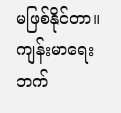မဖြစ်နိုင်တာ။
ကျန်းမာရေးဘက်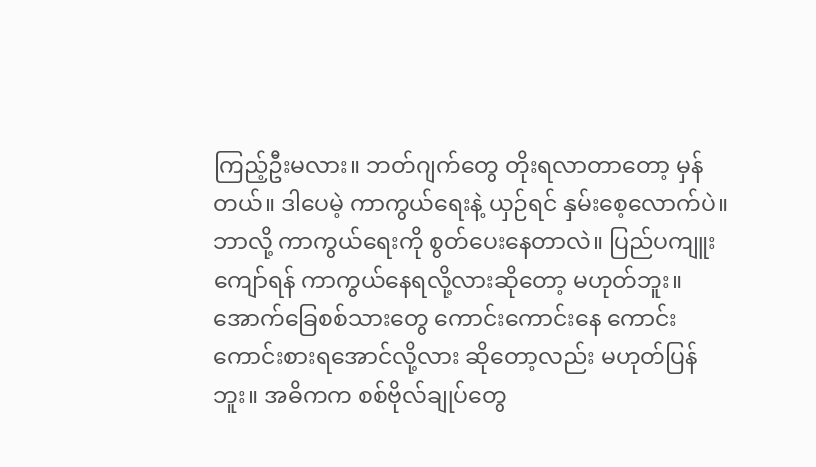ကြည့်ဦးမလား။ ဘတ်ဂျက်တွေ တိုးရလာတာတော့ မှန်တယ်။ ဒါပေမဲ့ ကာကွယ်ရေးနဲ့ ယှဉ်ရင် နှမ်းစေ့လောက်ပဲ။ ဘာလို့ ကာကွယ်ရေးကို စွတ်ပေးနေတာလဲ။ ပြည်ပကျူးကျော်ရန် ကာကွယ်နေရလို့လားဆိုတော့ မဟုတ်ဘူး။ အောက်ခြေစစ်သားတွေ ကောင်းကောင်းနေ ကောင်းကောင်းစားရအောင်လို့လား ဆိုတော့လည်း မဟုတ်ပြန်ဘူး။ အဓိကက စစ်ဗိုလ်ချုပ်တွေ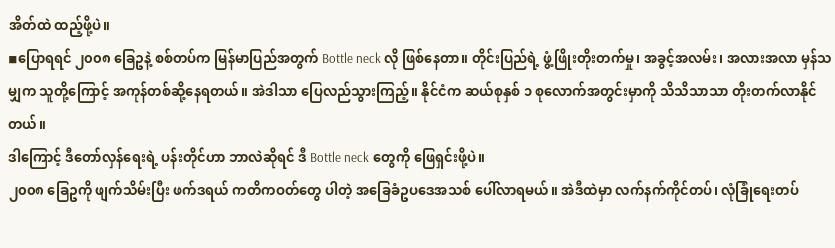အိတ်ထဲ ထည့်ဖို့ပဲ။
◾ပြောရရင် ၂၀၀၈ ခြေဥနဲ့ စစ်တပ်က မြန်မာပြည်အတွက် Bottle neck လို ဖြစ်နေတာ။ တိုင်းပြည်ရဲ့ ဖွံ့ဖြိုးတိုးတက်မှု၊ အခွင့်အလမ်း၊ အလားအလာ မှန်သမျှက သူတို့ကြောင့် အကုန်တစ်ဆို့နေရတယ်။ အဲဒါသာ ပြေလည်သွားကြည့်။ နိုင်ငံက ဆယ်စုနှစ် ၁ စုလောက်အတွင်းမှာကို သိသိသာသာ တိုးတက်လာနိုင်တယ်။
ဒါကြောင့် ဒီတော်လှန်ရေးရဲ့ ပန်းတိုင်ဟာ ဘာလဲဆိုရင် ဒီ Bottle neck တွေကို ဖြေရှင်းဖို့ပဲ။
၂၀၀၈ ခြေဥကို ဖျက်သိမ်းပြီး ဖက်ဒရယ် ကတိကဝတ်တွေ ပါတဲ့ အခြေခံဥပဒေအသစ် ပေါ်လာရမယ်။ အဲဒီထဲမှာ လက်နက်ကိုင်တပ်၊ လုံခြုံရေးတပ်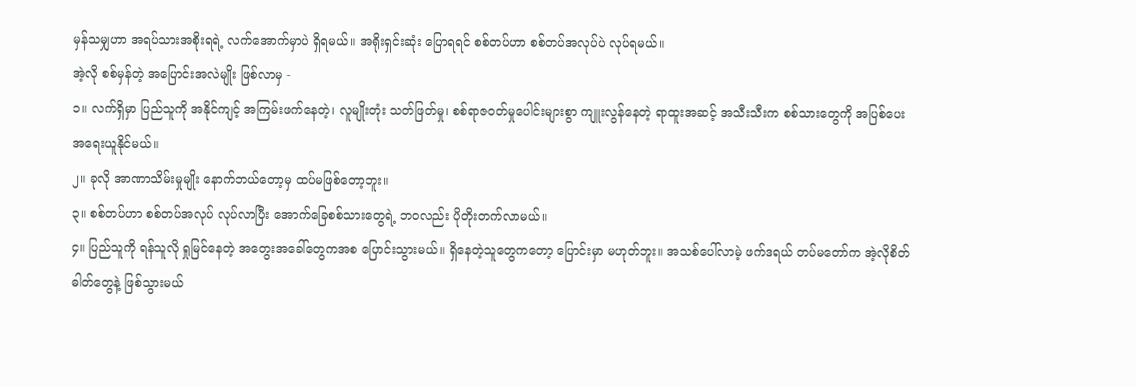မှန်သမျှဟာ အရပ်သားအစိုးရရဲ့ လက်အောက်မှာပဲ ရှိရမယ်။ အရိုးရှင်းဆုံး ပြောရရင် စစ်တပ်ဟာ စစ်တပ်အလုပ်ပဲ လုပ်ရမယ်။
အဲ့လို စစ်မှန်တဲ့ အပြောင်းအလဲမျိုး ဖြစ်လာမှ -
၁။ လက်ရှိမှာ ပြည်သူကို အနိုင်ကျင့် အကြမ်းဖက်နေတဲ့၊ လူမျိုးတုံး သတ်ဖြတ်မှု၊ စစ်ရာဇဝတ်မှုပေါင်းများစွာ ကျူးလွန်နေတဲ့ ရာထူးအဆင့် အသီးသီးက စစ်သားတွေကို အပြစ်ပေး အရေးယူနိုင်မယ်။
၂။ ခုလို အာဏာသိမ်းမှုမျိုး နောက်ဘယ်တော့မှ ထပ်မဖြစ်တော့ဘူး။
၃။ စစ်တပ်ဟာ စစ်တပ်အလုပ် လုပ်လာပြီး အောက်ခြေစစ်သားတွေရဲ့ ဘဝလည်း ပိုတိုးတက်လာမယ်။
၄။ ပြည်သူကို ရန်သူလို ရှုမြင်နေတဲ့ အတွေးအခေါ်တွေကအစ ပြောင်းသွားမယ်။ ရှိနေတဲ့သူတွေကတော့ ပြောင်းမှာ မဟုတ်ဘူး။ အသစ်ပေါ်လာမဲ့ ဖက်ဒရယ် တပ်မတော်က အဲ့လိုစိတ်ဓါတ်တွေနဲ့ ဖြစ်သွားမယ်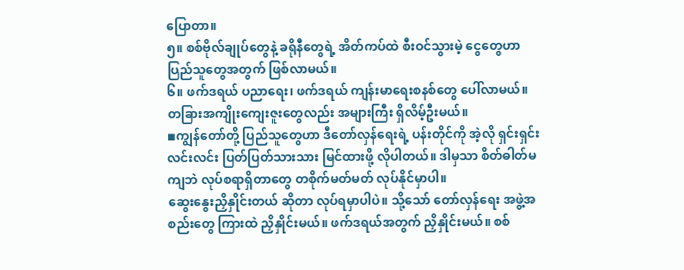ပြောတာ။
၅။ စစ်ဗိုလ်ချုပ်တွေနဲ့ ခရိုနီတွေရဲ့ အိတ်ကပ်ထဲ စီးဝင်သွားမဲ့ ငွေတွေဟာ ပြည်သူတွေအတွက် ဖြစ်လာမယ်။
၆။ ဖက်ဒရယ် ပညာရေး၊ ဖက်ဒရယ် ကျန်းမာရေးစနစ်တွေ ပေါ်လာမယ်။ တခြားအကျိုးကျေးဇူးတွေလည်း အများကြီး ရှိလိမ့်ဦးမယ်။
◾ကျွန်တော်တို့ ပြည်သူတွေဟာ ဒီတော်လှန်ရေးရဲ့ ပန်းတိုင်ကို အဲ့လို ရှင်းရှင်းလင်းလင်း ပြတ်ပြတ်သားသား မြင်ထားဖို့ လိုပါတယ်။ ဒါမှသာ စိတ်ဓါတ်မကျဘဲ လုပ်စရာရှိတာတွေ တစိုက်မတ်မတ် လုပ်နိုင်မှာပါ။
ဆွေးနွေးညှိနှိုင်းတယ် ဆိုတာ လုပ်ရမှာပါပဲ။ သို့သော် တော်လှန်ရေး အဖွဲ့အစည်းတွေ ကြားထဲ ညှိနှိုင်းမယ်။ ဖက်ဒရယ်အတွက် ညှိနှိုင်းမယ်။ စစ်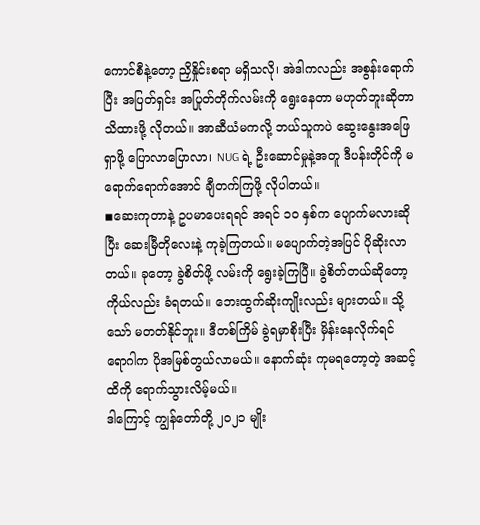ကောင်စီနဲ့တော့ ညှိနှိုင်းစရာ မရှိသလို၊ အဲဒါကလည်း အစွန်းရောက်ပြီး အပြတ်ရှင်း အပြုတ်တိုက်လမ်းကို ရွေးနေတာ မဟုတ်ဘူးဆိုတာ သိထားဖို့ လိုတယ်။ အာဆီယံမကလို့ ဘယ်သူကပဲ ဆွေးနွေးအဖြေရှာဖို့ ပြောလာပြောလာ၊ NUG ရဲ့ ဦးဆောင်မှုနဲ့အတူ ဒီပန်းတိုင်ကို မရောက်ရောက်အောင် ချီတက်ကြဖို့ လိုပါတယ်။
◾ဆေးကုတာနဲ့ ဥပမာပေးရရင် အရင် ၁၀ နှစ်က ပျောက်မလားဆိုပြီး ဆေးမြီတိုလေးနဲ့ ကုခဲ့ကြတယ်။ မပျောက်တဲ့အပြင် ပိုဆိုးလာတယ်။ ခုတော့ ခွဲစိတ်ဖို့ လမ်းကို ရွေးခဲ့ကြပြီ။ ခွဲစိတ်တယ်ဆိုတော့ ကိုယ်လည်း ခံရတယ်။ ဘေးထွက်ဆိုးကျိုးလည်း များတယ်။ သို့သော် မတတ်နိုင်ဘူး။ ဒီတစ်ကြိမ် ခွဲရမှာစိုးပြီး မှိန်းနေလိုက်ရင် ရောဂါက ပိုအမြစ်တွယ်လာမယ်။ နောက်ဆုံး ကုမရတော့တဲ့ အဆင့်ထိကို ရောက်သွားလိမ့်မယ်။
ဒါကြောင့် ကျွန်တော်တို့ ၂၀၂၁ မျိုး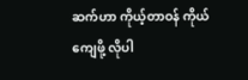ဆက်ဟာ ကိုယ့်တာဝန် ကိုယ်ကျေဖို့ လိုပါ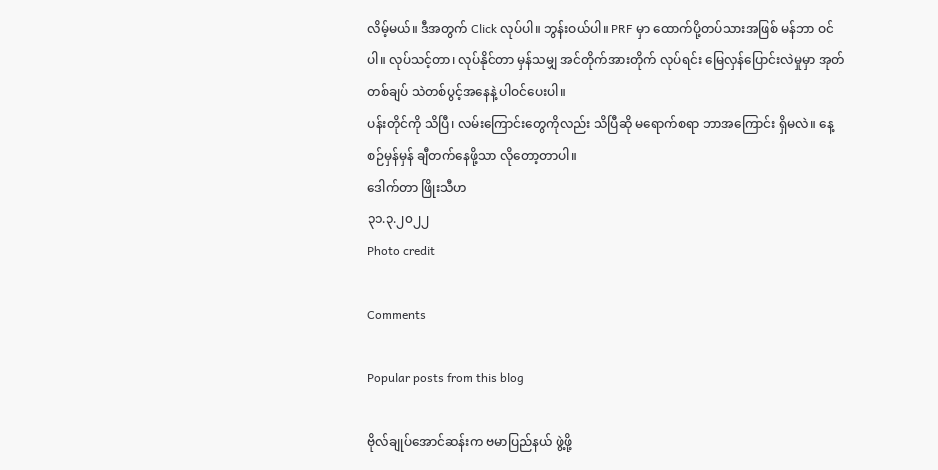လိမ့်မယ်။ ဒီအတွက် Click လုပ်ပါ။ ဘွန်းဝယ်ပါ။ PRF မှာ ထောက်ပို့တပ်သားအဖြစ် မန်ဘာ ဝင်ပါ။ လုပ်သင့်တာ၊ လုပ်နိုင်တာ မှန်သမျှ အင်တိုက်အားတိုက် လုပ်ရင်း မြေလှန်ပြောင်းလဲမှုမှာ အုတ်တစ်ချပ် သဲတစ်ပွင့်အနေနဲ့ ပါဝင်ပေးပါ။
ပန်းတိုင်ကို သိပြီ၊ လမ်းကြောင်းတွေကိုလည်း သိပြီဆို မရောက်စရာ ဘာအကြောင်း ရှိမလဲ။ နေ့စဉ်မှန်မှန် ချီတက်နေဖို့သာ လိုတော့တာပါ။
ဒေါက်တာ ဖြိုးသီဟ
၃၁.၃.၂၀၂၂
Photo credit

Comments

Popular posts from this blog

ဗိုလ်ချုပ်အောင်ဆန်းက ဗမာပြည်နယ် ဖွဲ့ဖို့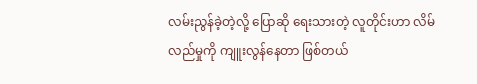လမ်းညွန်ခဲ့တဲ့လို့ ပြောဆို ရေးသားတဲ့ လူတိုင်းဟာ လိမ်လည်မှုကို ကျူးလွန်နေတာ ဖြစ်တယ်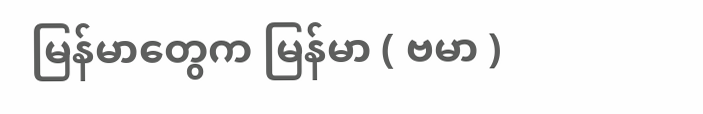မြန်မာတွေက မြန်မာ ( ဗမာ )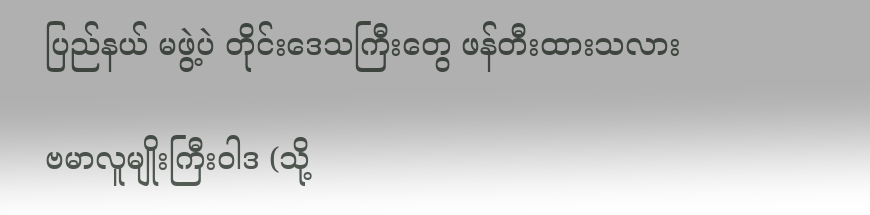ပြည်နယ် မဖွဲ့ပဲ တိုင်းဒေသကြီးတွေ ဖန်တီးထားသလား

ဗမာလူမျိုးကြီးဝါဒ (သို့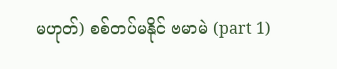မဟုတ်) စစ်တပ်မနိုင် ဗမာမဲ (part 1)